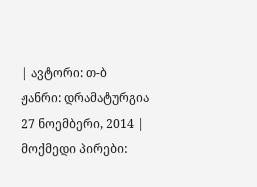| ავტორი: თ-ბ ჟანრი: დრამატურგია 27 ნოემბერი, 2014 |
მოქმედი პირები: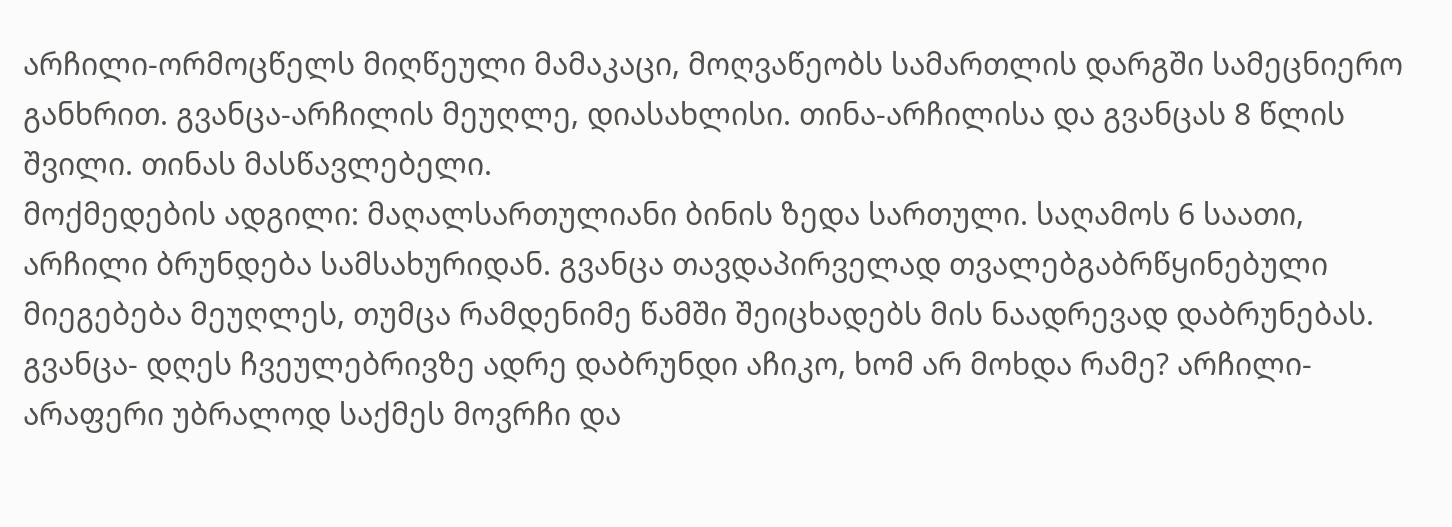არჩილი-ორმოცწელს მიღწეული მამაკაცი, მოღვაწეობს სამართლის დარგში სამეცნიერო განხრით. გვანცა-არჩილის მეუღლე, დიასახლისი. თინა-არჩილისა და გვანცას 8 წლის შვილი. თინას მასწავლებელი.
მოქმედების ადგილი: მაღალსართულიანი ბინის ზედა სართული. საღამოს 6 საათი, არჩილი ბრუნდება სამსახურიდან. გვანცა თავდაპირველად თვალებგაბრწყინებული მიეგებება მეუღლეს, თუმცა რამდენიმე წამში შეიცხადებს მის ნაადრევად დაბრუნებას.
გვანცა- დღეს ჩვეულებრივზე ადრე დაბრუნდი აჩიკო, ხომ არ მოხდა რამე? არჩილი- არაფერი უბრალოდ საქმეს მოვრჩი და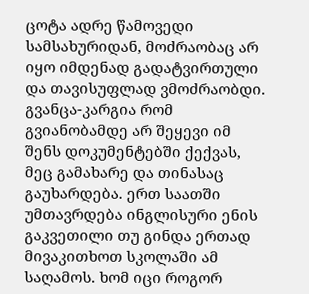ცოტა ადრე წამოვედი სამსახურიდან, მოძრაობაც არ იყო იმდენად გადატვირთული და თავისუფლად ვმოძრაობდი. გვანცა-კარგია რომ გვიანობამდე არ შეყევი იმ შენს დოკუმენტებში ქექვას, მეც გამახარე და თინასაც გაუხარდება. ერთ საათში უმთავრდება ინგლისური ენის გაკვეთილი თუ გინდა ერთად მივაკითხოთ სკოლაში ამ საღამოს. ხომ იცი როგორ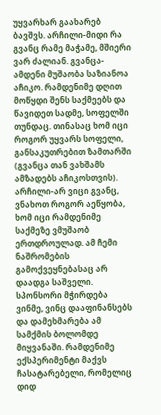უყვარხარ გაახარებ ბავშვს. არჩილი-მიდი რა გვანც რამე მაჭამე, მშიერი ვარ ძალიან. გვანცა- ამდენი მუშაობა საზიანოა აჩიკო. რამდენიმე დღით მოწყდი შენს საქმეებს და წავიდეთ სადმე, სოფელში თუნდაც. თინასაც ხომ იცი როგორ უყვარს სოფელი, განსაკუთრებით ზამთარში (გვანცა თან ვახშამს ამზადებს აჩიკოსთვის). არჩილი-არ ვიცი გვანც, ვნახოთ როგორ აეწყობა, ხომ იცი რამდენიმე საქმეზე ვმუშაობ ერთდროულად. ამ ჩემი ნაშრომების გამოქვეყნებასაც არ დაადგა საშველი. სპონსორი მჭირდება ვინმე, ვინც დააფინანსებს და დამეხმარება ამ სამქმის ბოლომდე მიყვანაში. რამდენიმე ექსპერიმენტი მაქვს ჩასატარებელი, რომელიც დიდ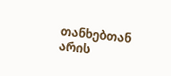თანხებთან არის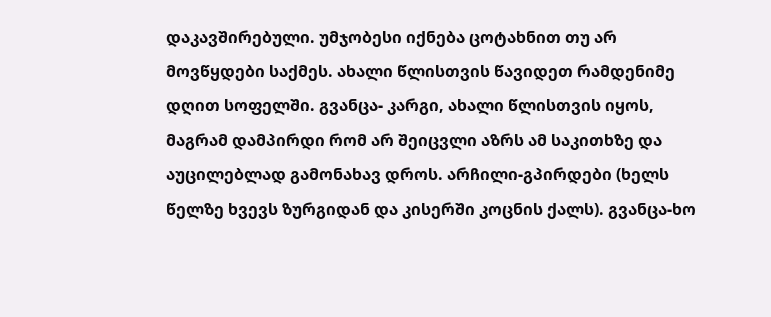დაკავშირებული. უმჯობესი იქნება ცოტახნით თუ არ მოვწყდები საქმეს. ახალი წლისთვის წავიდეთ რამდენიმე დღით სოფელში. გვანცა- კარგი, ახალი წლისთვის იყოს, მაგრამ დამპირდი რომ არ შეიცვლი აზრს ამ საკითხზე და აუცილებლად გამონახავ დროს. არჩილი-გპირდები (ხელს წელზე ხვევს ზურგიდან და კისერში კოცნის ქალს). გვანცა-ხო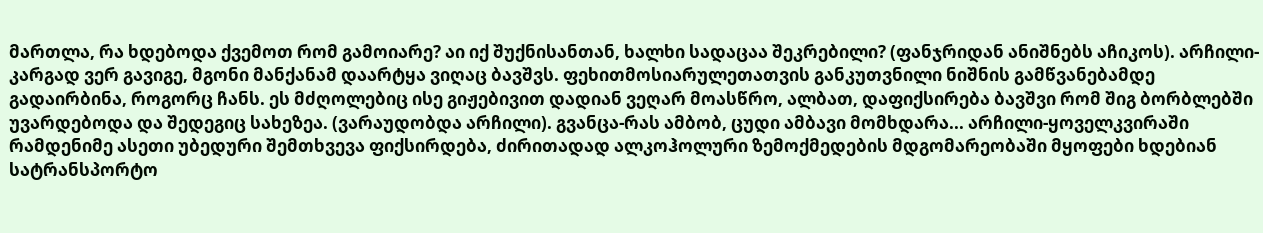მართლა, რა ხდებოდა ქვემოთ რომ გამოიარე? აი იქ შუქნისანთან, ხალხი სადაცაა შეკრებილი? (ფანჯრიდან ანიშნებს აჩიკოს). არჩილი- კარგად ვერ გავიგე, მგონი მანქანამ დაარტყა ვიღაც ბავშვს. ფეხითმოსიარულეთათვის განკუთვნილი ნიშნის გამწვანებამდე გადაირბინა, როგორც ჩანს. ეს მძღოლებიც ისე გიჟებივით დადიან ვეღარ მოასწრო, ალბათ, დაფიქსირება ბავშვი რომ შიგ ბორბლებში უვარდებოდა და შედეგიც სახეზეა. (ვარაუდობდა არჩილი). გვანცა-რას ამბობ, ცუდი ამბავი მომხდარა... არჩილი-ყოველკვირაში რამდენიმე ასეთი უბედური შემთხვევა ფიქსირდება, ძირითადად ალკოჰოლური ზემოქმედების მდგომარეობაში მყოფები ხდებიან სატრანსპორტო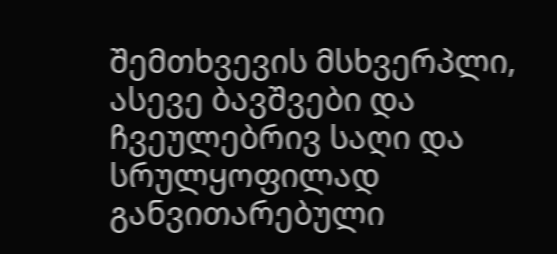შემთხვევის მსხვერპლი, ასევე ბავშვები და ჩვეულებრივ საღი და სრულყოფილად განვითარებული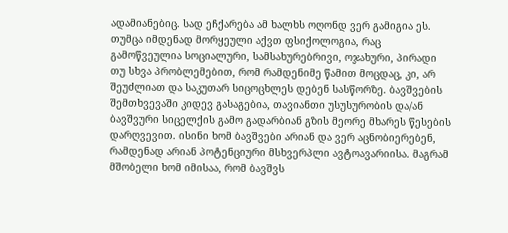ადამიანებიც. სად ეჩქარება ამ ხალხს ოღონდ ვერ გამიგია ეს. თუმცა იმდენად მორყეული აქვთ ფსიქოლოგია, რაც გამოწვეულია სოციალური, სამსახურებრივი, ოჯახური, პირადი თუ სხვა პრობლემებით, რომ რამდენიმე წამით მოცდაც, კი, არ შეუძლიათ და საკუთარ სიცოცხლეს დებენ სასწორზე. ბავშვების შემთხვევაში კიდევ გასაგებია, თავიანთი უსუსურობის და/ან ბავშვური სიცელქის გამო გადარბიან გზის მეორე მხარეს წესების დარღვევით. ისინი ხომ ბავშვები არიან და ვერ აცნობიერებენ, რამდენად არიან პოტენციური მსხვერპლი ავტოავარიისა. მაგრამ მშობელი ხომ იმისაა, რომ ბავშვს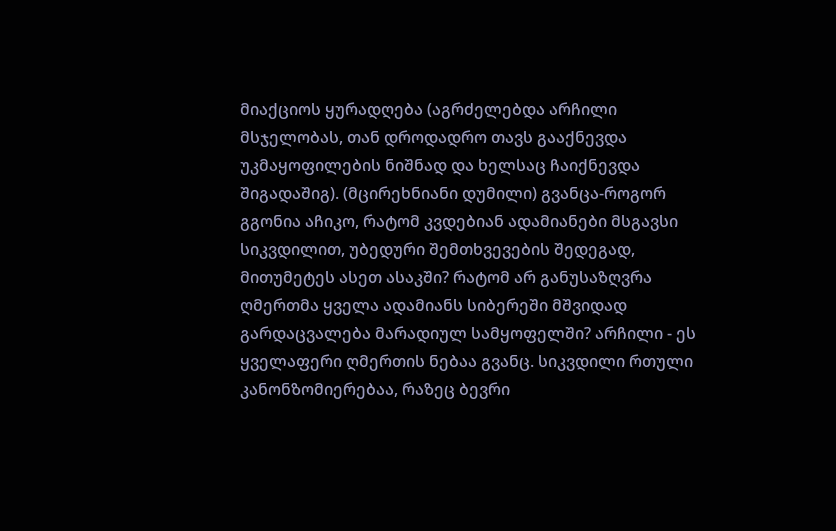მიაქციოს ყურადღება (აგრძელებდა არჩილი მსჯელობას, თან დროდადრო თავს გააქნევდა უკმაყოფილების ნიშნად და ხელსაც ჩაიქნევდა შიგადაშიგ). (მცირეხნიანი დუმილი) გვანცა-როგორ გგონია აჩიკო, რატომ კვდებიან ადამიანები მსგავსი სიკვდილით, უბედური შემთხვევების შედეგად, მითუმეტეს ასეთ ასაკში? რატომ არ განუსაზღვრა ღმერთმა ყველა ადამიანს სიბერეში მშვიდად გარდაცვალება მარადიულ სამყოფელში? არჩილი - ეს ყველაფერი ღმერთის ნებაა გვანც. სიკვდილი რთული კანონზომიერებაა, რაზეც ბევრი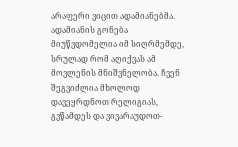არაფერი ვიცით ადამიანებმა. ადამიანის გონება მიუწვდომელია იმ სიღრმემდე, სრულად რომ აღიქვას ამ მოვლენის მნიშვნელობა. ჩვენ შეგვიძლია მხოლოდ დავეყრდნოთ რელიგიას, გვწამდეს და ვივარაუდოთ-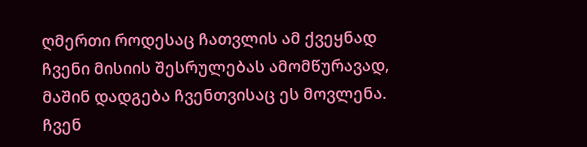ღმერთი როდესაც ჩათვლის ამ ქვეყნად ჩვენი მისიის შესრულებას ამომწურავად, მაშინ დადგება ჩვენთვისაც ეს მოვლენა. ჩვენ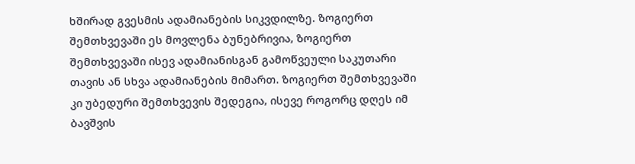ხშირად გვესმის ადამიანების სიკვდილზე. ზოგიერთ შემთხვევაში ეს მოვლენა ბუნებრივია, ზოგიერთ შემთხვევაში ისევ ადამიანისგან გამოწვეული საკუთარი თავის ან სხვა ადამიანების მიმართ. ზოგიერთ შემთხვევაში კი უბედური შემთხვევის შედეგია, ისევე როგორც დღეს იმ ბავშვის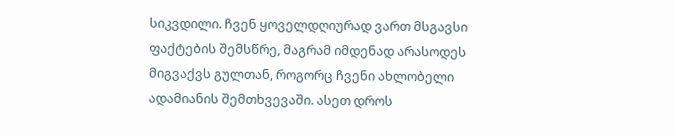სიკვდილი. ჩვენ ყოველდღიურად ვართ მსგავსი ფაქტების შემსწრე, მაგრამ იმდენად არასოდეს მიგვაქვს გულთან, როგორც ჩვენი ახლობელი ადამიანის შემთხვევაში. ასეთ დროს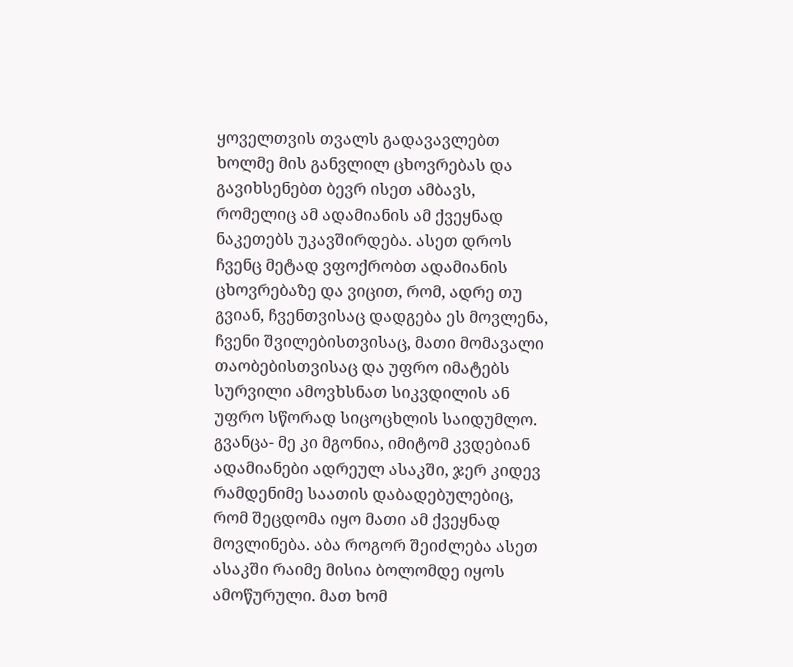ყოველთვის თვალს გადავავლებთ ხოლმე მის განვლილ ცხოვრებას და გავიხსენებთ ბევრ ისეთ ამბავს, რომელიც ამ ადამიანის ამ ქვეყნად ნაკეთებს უკავშირდება. ასეთ დროს ჩვენც მეტად ვფოქრობთ ადამიანის ცხოვრებაზე და ვიცით, რომ, ადრე თუ გვიან, ჩვენთვისაც დადგება ეს მოვლენა, ჩვენი შვილებისთვისაც, მათი მომავალი თაობებისთვისაც და უფრო იმატებს სურვილი ამოვხსნათ სიკვდილის ან უფრო სწორად სიცოცხლის საიდუმლო. გვანცა- მე კი მგონია, იმიტომ კვდებიან ადამიანები ადრეულ ასაკში, ჯერ კიდევ რამდენიმე საათის დაბადებულებიც, რომ შეცდომა იყო მათი ამ ქვეყნად მოვლინება. აბა როგორ შეიძლება ასეთ ასაკში რაიმე მისია ბოლომდე იყოს ამოწურული. მათ ხომ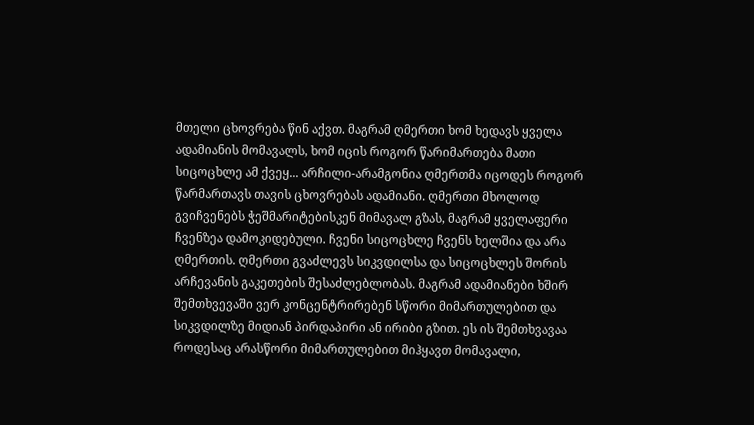მთელი ცხოვრება წინ აქვთ. მაგრამ ღმერთი ხომ ხედავს ყველა ადამიანის მომავალს, ხომ იცის როგორ წარიმართება მათი სიცოცხლე ამ ქვეყ... არჩილი-არამგონია ღმერთმა იცოდეს როგორ წარმართავს თავის ცხოვრებას ადამიანი. ღმერთი მხოლოდ გვიჩვენებს ჭეშმარიტებისკენ მიმავალ გზას, მაგრამ ყველაფერი ჩვენზეა დამოკიდებული. ჩვენი სიცოცხლე ჩვენს ხელშია და არა ღმერთის. ღმერთი გვაძლევს სიკვდილსა და სიცოცხლეს შორის არჩევანის გაკეთების შესაძლებლობას. მაგრამ ადამიანები ხშირ შემთხვევაში ვერ კონცენტრირებენ სწორი მიმართულებით და სიკვდილზე მიდიან პირდაპირი ან ირიბი გზით. ეს ის შემთხვავაა როდესაც არასწორი მიმართულებით მიჰყავთ მომავალი,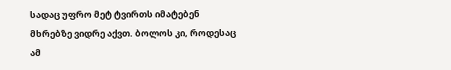სადაც უფრო მეტ ტვირთს იმატებენ მხრებზე ვიდრე აქვთ. ბოლოს კი, როდესაც ამ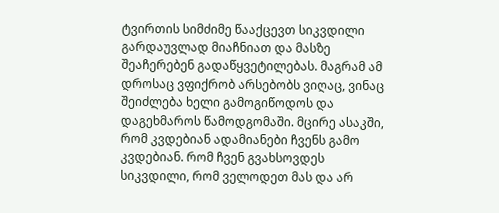ტვირთის სიმძიმე წააქცევთ სიკვდილი გარდაუვლად მიაჩნიათ და მასზე შეაჩერებენ გადაწყვეტილებას. მაგრამ ამ დროსაც ვფიქრობ არსებობს ვიღაც, ვინაც შეიძლება ხელი გამოგიწოდოს და დაგეხმაროს წამოდგომაში. მცირე ასაკში, რომ კვდებიან ადამიანები ჩვენს გამო კვდებიან. რომ ჩვენ გვახსოვდეს სიკვდილი, რომ ველოდეთ მას და არ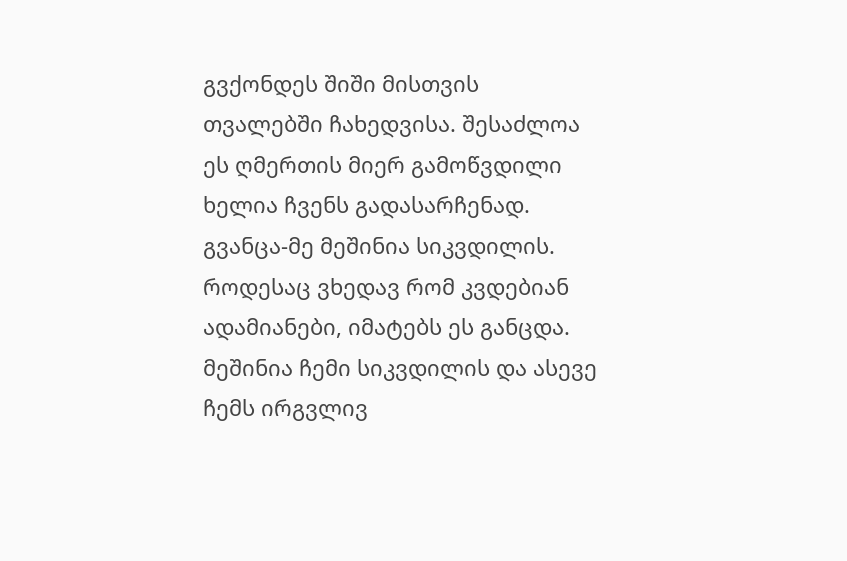გვქონდეს შიში მისთვის თვალებში ჩახედვისა. შესაძლოა ეს ღმერთის მიერ გამოწვდილი ხელია ჩვენს გადასარჩენად. გვანცა-მე მეშინია სიკვდილის. როდესაც ვხედავ რომ კვდებიან ადამიანები, იმატებს ეს განცდა. მეშინია ჩემი სიკვდილის და ასევე ჩემს ირგვლივ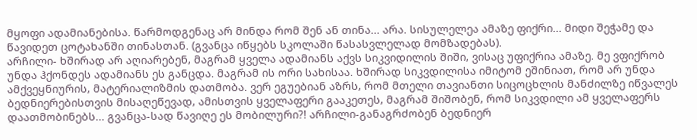მყოფი ადამიანებისა. წარმოდგენაც არ მინდა რომ შენ ან თინა... არა. სისულელეა ამაზე ფიქრი... მიდი შეჭამე და წავიდეთ ცოტახანში თინასთან. (გვანცა იწყებს სკოლაში წასასვლელად მომზადებას).
არჩილი- ხშირად არ აღიარებენ, მაგრამ ყველა ადამიანს აქვს სიკვიდილის შიში, ვისაც უფიქრია ამაზე. მე ვფიქრობ უნდა ჰქონდეს ადამიანს ეს განცდა. მაგრამ ის ორი სახისაა. ხშირად სიკვდილისა იმიტომ ეშინიათ, რომ არ უნდა ამქვეყნიურის, მატერიალიზმის დათმობა. ვერ ეგუებიან აზრს, რომ მთელი თავიანთი სიცოცხლის მანძილზე იწვალეს ბედნიერებისთვის მისაღეწევად, ამისთვის ყველაფერი გააკეთეს, მაგრამ შიშობენ, რომ სიკვდილი ამ ყველაფერს დაათმობინებს... გვანცა-სად წავიღე ეს მობილური?! არჩილი-განაგრძობენ ბედნიერ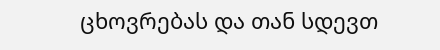ცხოვრებას და თან სდევთ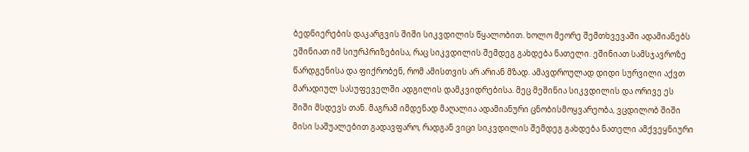ბედნიერების დაკარგვის შიში სიკვდილის წყალობით. ხოლო მეორე შემთხვევაში ადამიანებს ეშინიათ იმ სიურპრიზებისა, რაც სიკვდილის შემდეგ გახდება ნათელი. ეშინიათ სამსჯავროზე წარდგენისა და ფიქრობენ, რომ ამისთვის არ არიან მზად. ამავდროულად დიდი სურვილი აქვთ მარადიულ სასუფეველში ადგილის დამკვიდრებისა. მეც მეშინია სიკვდილის და ორივე ეს შიში მსდევს თან. მაგრამ იმდენად მაღალია ადამიანური ცნობისმოყვარეობა, ვცდილობ შიში მისი საშუალებით გადავფარო, რადგან ვიცი სიკვდილის შემდეგ გახდება ნათელი ამქვეყნიური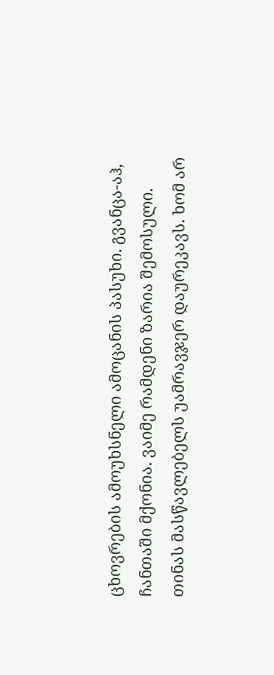ცხოვრების ამოუხსნელი ამოცანის პასუხი. გვანცა-აჰ, ჩანთაში მქონია. ვაიმე რამდენი ზარია შემოსული. თინას მასწავლებელს უამრავჯერ დაურეკავს. ხომ არ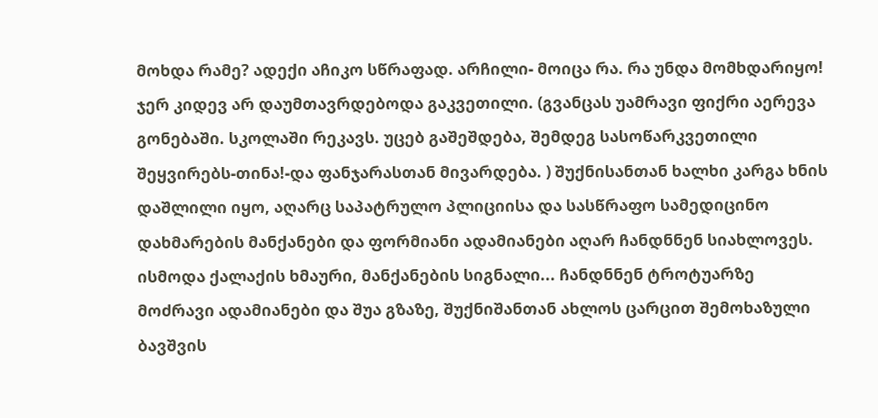მოხდა რამე? ადექი აჩიკო სწრაფად. არჩილი- მოიცა რა. რა უნდა მომხდარიყო! ჯერ კიდევ არ დაუმთავრდებოდა გაკვეთილი. (გვანცას უამრავი ფიქრი აერევა გონებაში. სკოლაში რეკავს. უცებ გაშეშდება, შემდეგ სასოწარკვეთილი შეყვირებს-თინა!-და ფანჯარასთან მივარდება. ) შუქნისანთან ხალხი კარგა ხნის დაშლილი იყო, აღარც საპატრულო პლიციისა და სასწრაფო სამედიცინო დახმარების მანქანები და ფორმიანი ადამიანები აღარ ჩანდნნენ სიახლოვეს. ისმოდა ქალაქის ხმაური, მანქანების სიგნალი... ჩანდნნენ ტროტუარზე მოძრავი ადამიანები და შუა გზაზე, შუქნიშანთან ახლოს ცარცით შემოხაზული ბავშვის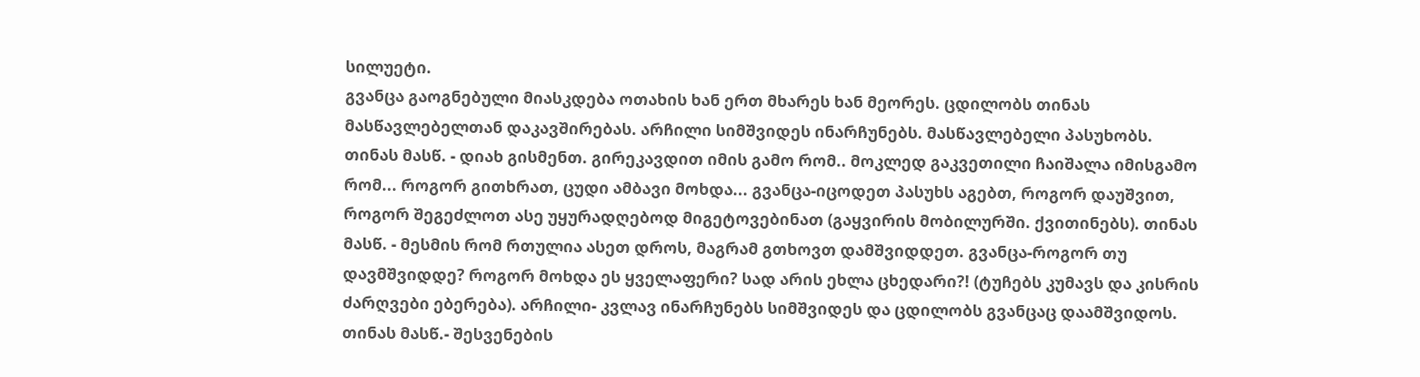სილუეტი.
გვანცა გაოგნებული მიასკდება ოთახის ხან ერთ მხარეს ხან მეორეს. ცდილობს თინას მასწავლებელთან დაკავშირებას. არჩილი სიმშვიდეს ინარჩუნებს. მასწავლებელი პასუხობს. თინას მასწ. - დიახ გისმენთ. გირეკავდით იმის გამო რომ.. მოკლედ გაკვეთილი ჩაიშალა იმისგამო რომ... როგორ გითხრათ, ცუდი ამბავი მოხდა... გვანცა-იცოდეთ პასუხს აგებთ, როგორ დაუშვით, როგორ შეგეძლოთ ასე უყურადღებოდ მიგეტოვებინათ (გაყვირის მობილურში. ქვითინებს). თინას მასწ. - მესმის რომ რთულია ასეთ დროს, მაგრამ გთხოვთ დამშვიდდეთ. გვანცა-როგორ თუ დავმშვიდდე? როგორ მოხდა ეს ყველაფერი? სად არის ეხლა ცხედარი?! (ტუჩებს კუმავს და კისრის ძარღვები ებერება). არჩილი- კვლავ ინარჩუნებს სიმშვიდეს და ცდილობს გვანცაც დაამშვიდოს. თინას მასწ.- შესვენების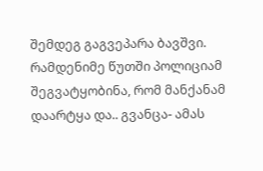შემდეგ გაგვეპარა ბავშვი. რამდენიმე წუთში პოლიციამ შეგვატყობინა, რომ მანქანამ დაარტყა და.. გვანცა- ამას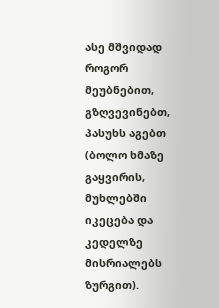ასე მშვიდად როგორ მეუბნებით, გზღვევინებთ, პასუხს აგებთ (ბოლო ხმაზე გაყვირის, მუხლებში იკეცება და კედელზე მისრიალებს ზურგით).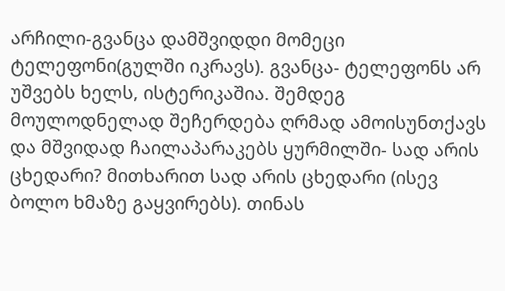არჩილი-გვანცა დამშვიდდი მომეცი ტელეფონი(გულში იკრავს). გვანცა- ტელეფონს არ უშვებს ხელს, ისტერიკაშია. შემდეგ მოულოდნელად შეჩერდება ღრმად ამოისუნთქავს და მშვიდად ჩაილაპარაკებს ყურმილში- სად არის ცხედარი? მითხარით სად არის ცხედარი (ისევ ბოლო ხმაზე გაყვირებს). თინას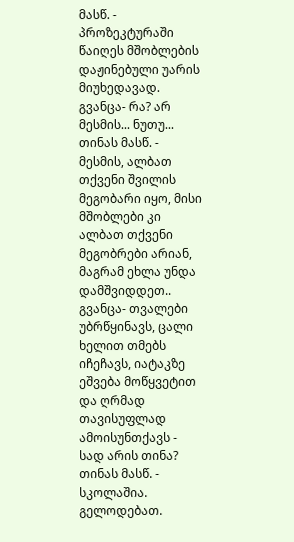მასწ. - პროზეკტურაში წაიღეს მშობლების დაჟინებული უარის მიუხედავად. გვანცა- რა? არ მესმის... ნუთუ... თინას მასწ. - მესმის, ალბათ თქვენი შვილის მეგობარი იყო, მისი მშობლები კი ალბათ თქვენი მეგობრები არიან, მაგრამ ეხლა უნდა დამშვიდდეთ.. გვანცა- თვალები უბრწყინავს, ცალი ხელით თმებს იჩეჩავს, იატაკზე ეშვება მოწყვეტით და ღრმად თავისუფლად ამოისუნთქავს - სად არის თინა? თინას მასწ. - სკოლაშია. გელოდებათ.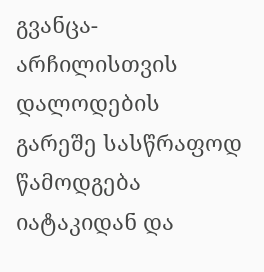გვანცა- არჩილისთვის დალოდების გარეშე სასწრაფოდ წამოდგება იატაკიდან და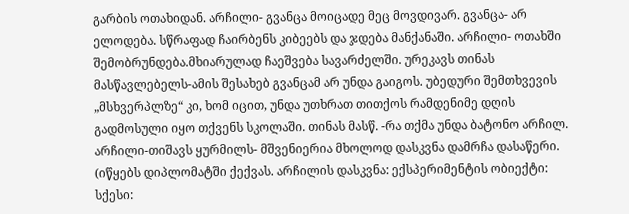გარბის ოთახიდან. არჩილი- გვანცა მოიცადე მეც მოვდივარ. გვანცა- არ ელოდება. სწრაფად ჩაირბენს კიბეებს და ჯდება მანქანაში. არჩილი- ოთახში შემობრუნდება.მხიარულად ჩაეშვება სავარძელში. ურეკავს თინას მასწავლებელს-ამის შესახებ გვანცამ არ უნდა გაიგოს. უბედური შემთხვევის „მსხვერპლზე“ კი, ხომ იცით, უნდა უთხრათ თითქოს რამდენიმე დღის გადმოსული იყო თქვენს სკოლაში. თინას მასწ. -რა თქმა უნდა ბატონო არჩილ. არჩილი-თიშავს ყურმილს- მშვენიერია მხოლოდ დასკვნა დამრჩა დასაწერი. (იწყებს დიპლომატში ქექვას. არჩილის დასკვნა: ექსპერიმენტის ობიექტი: სქესი: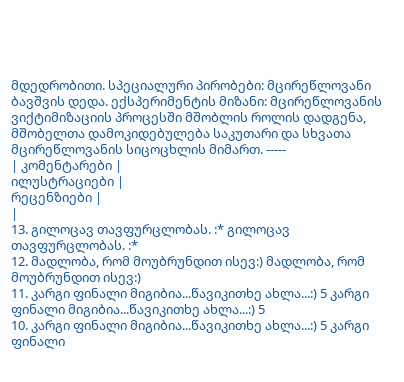მდედრობითი. სპეციალური პირობები: მცირეწლოვანი ბავშვის დედა. ექსპერიმენტის მიზანი: მცირეწლოვანის ვიქტიმიზაციის პროცესში მშობლის როლის დადგენა, მშობელთა დამოკიდებულება საკუთარი და სხვათა მცირეწლოვანის სიცოცხლის მიმართ. -----
| კომენტარები |
ილუსტრაციები |
რეცენზიები |
|
13. გილოცავ თავფურცლობას. :* გილოცავ თავფურცლობას. :*
12. მადლობა, რომ მოუბრუნდით ისევ:) მადლობა, რომ მოუბრუნდით ისევ:)
11. კარგი ფინალი მიგიბია...წავიკითხე ახლა...:) 5 კარგი ფინალი მიგიბია...წავიკითხე ახლა...:) 5
10. კარგი ფინალი მიგიბია...წავიკითხე ახლა...:) 5 კარგი ფინალი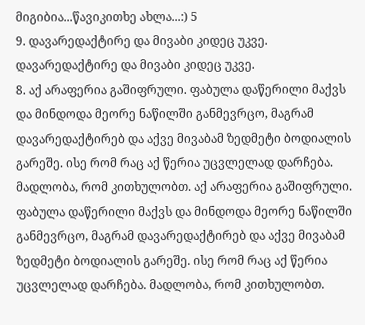მიგიბია...წავიკითხე ახლა...:) 5
9. დავარედაქტირე და მივაბი კიდეც უკვე. დავარედაქტირე და მივაბი კიდეც უკვე.
8. აქ არაფერია გაშიფრული. ფაბულა დაწერილი მაქვს და მინდოდა მეორე ნაწილში განმევრცო, მაგრამ დავარედაქტირებ და აქვე მივაბამ ზედმეტი ბოდიალის გარეშე. ისე რომ რაც აქ წერია უცვლელად დარჩება. მადლობა, რომ კითხულობთ. აქ არაფერია გაშიფრული. ფაბულა დაწერილი მაქვს და მინდოდა მეორე ნაწილში განმევრცო, მაგრამ დავარედაქტირებ და აქვე მივაბამ ზედმეტი ბოდიალის გარეშე. ისე რომ რაც აქ წერია უცვლელად დარჩება. მადლობა, რომ კითხულობთ.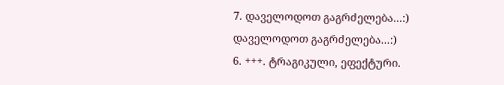7. დაველოდოთ გაგრძელება...:)
დაველოდოთ გაგრძელება...:)
6. +++. ტრაგიკული, ეფექტური.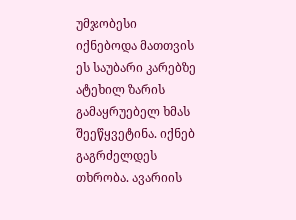უმჯობესი იქნებოდა მათთვის ეს საუბარი კარებზე ატეხილ ზარის გამაყრუებელ ხმას შეეწყვეტინა. იქნებ გაგრძელდეს თხრობა. ავარიის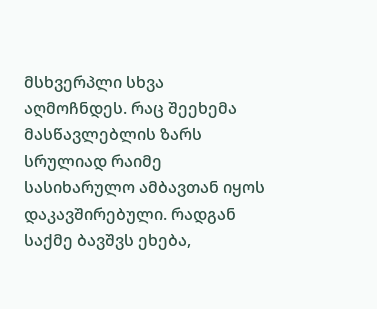მსხვერპლი სხვა აღმოჩნდეს. რაც შეეხემა მასწავლებლის ზარს სრულიად რაიმე სასიხარულო ამბავთან იყოს დაკავშირებული. რადგან საქმე ბავშვს ეხება,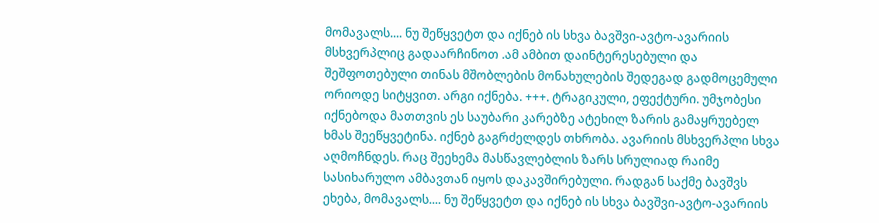მომავალს.... ნუ შეწყვეტთ და იქნებ ის სხვა ბავშვი-ავტო-ავარიის მსხვერპლიც გადაარჩინოთ .ამ ამბით დაინტერესებული და შეშფოთებული თინას მშობლების მონახულების შედეგად გადმოცემული ორიოდე სიტყვით. არგი იქნება. +++. ტრაგიკული, ეფექტური. უმჯობესი იქნებოდა მათთვის ეს საუბარი კარებზე ატეხილ ზარის გამაყრუებელ ხმას შეეწყვეტინა. იქნებ გაგრძელდეს თხრობა. ავარიის მსხვერპლი სხვა აღმოჩნდეს. რაც შეეხემა მასწავლებლის ზარს სრულიად რაიმე სასიხარულო ამბავთან იყოს დაკავშირებული. რადგან საქმე ბავშვს ეხება, მომავალს.... ნუ შეწყვეტთ და იქნებ ის სხვა ბავშვი-ავტო-ავარიის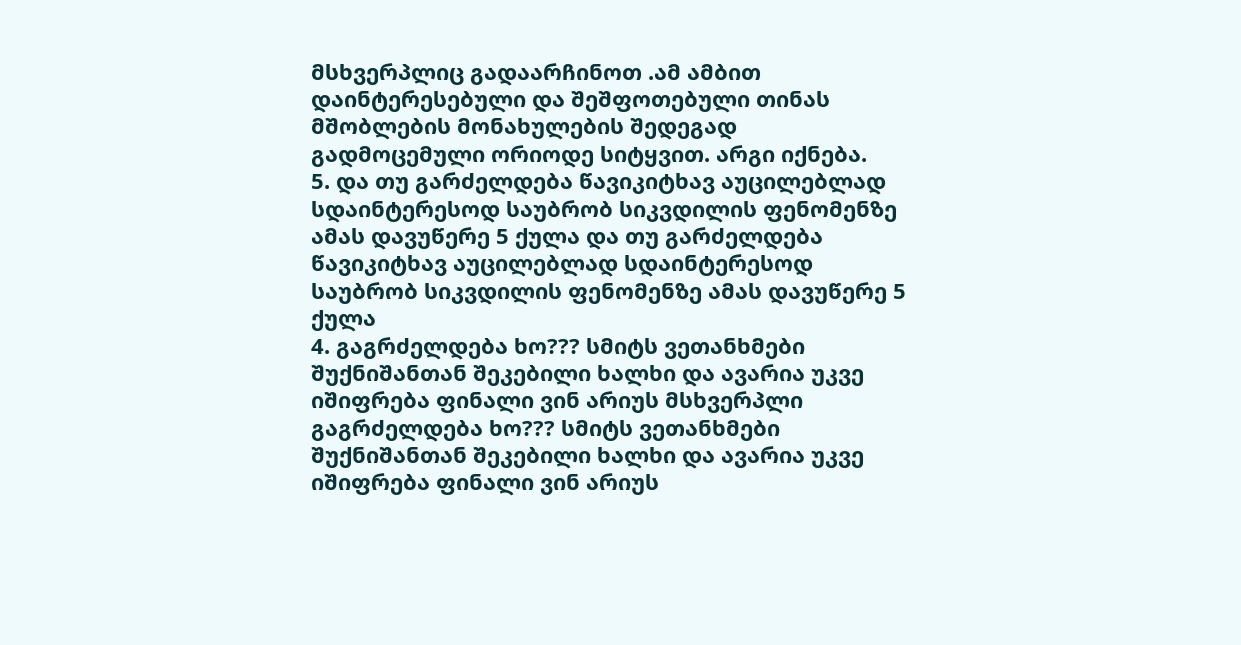მსხვერპლიც გადაარჩინოთ .ამ ამბით დაინტერესებული და შეშფოთებული თინას მშობლების მონახულების შედეგად გადმოცემული ორიოდე სიტყვით. არგი იქნება.
5. და თუ გარძელდება წავიკიტხავ აუცილებლად სდაინტერესოდ საუბრობ სიკვდილის ფენომენზე ამას დავუწერე 5 ქულა და თუ გარძელდება წავიკიტხავ აუცილებლად სდაინტერესოდ საუბრობ სიკვდილის ფენომენზე ამას დავუწერე 5 ქულა
4. გაგრძელდება ხო??? სმიტს ვეთანხმები შუქნიშანთან შეკებილი ხალხი და ავარია უკვე იშიფრება ფინალი ვინ არიუს მსხვერპლი გაგრძელდება ხო??? სმიტს ვეთანხმები შუქნიშანთან შეკებილი ხალხი და ავარია უკვე იშიფრება ფინალი ვინ არიუს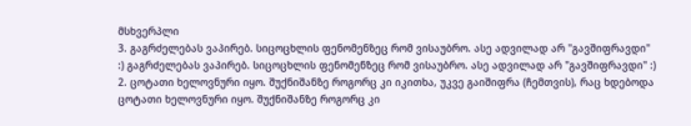მსხვერპლი
3. გაგრძელებას ვაპირებ. სიცოცხლის ფენომენზეც რომ ვისაუბრო. ასე ადვილად არ "გავშიფრავდი" :) გაგრძელებას ვაპირებ. სიცოცხლის ფენომენზეც რომ ვისაუბრო. ასე ადვილად არ "გავშიფრავდი" :)
2. ცოტათი ხელოვნური იყო. შუქნიშანზე როგორც კი იკითხა, უკვე გაიშიფრა (ჩემთვის), რაც ხდებოდა ცოტათი ხელოვნური იყო. შუქნიშანზე როგორც კი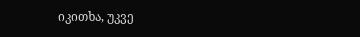იკითხა, უკვე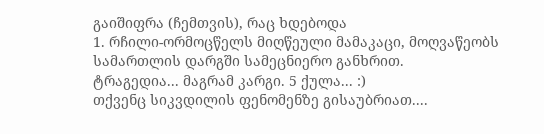გაიშიფრა (ჩემთვის), რაც ხდებოდა
1. რჩილი-ორმოცწელს მიღწეული მამაკაცი, მოღვაწეობს სამართლის დარგში სამეცნიერო განხრით.
ტრაგედია... მაგრამ კარგი. 5 ქულა... :)
თქვენც სიკვდილის ფენომენზე გისაუბრიათ....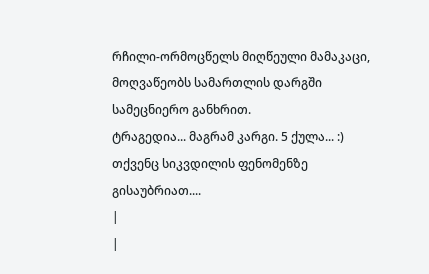რჩილი-ორმოცწელს მიღწეული მამაკაცი, მოღვაწეობს სამართლის დარგში სამეცნიერო განხრით.
ტრაგედია... მაგრამ კარგი. 5 ქულა... :)
თქვენც სიკვდილის ფენომენზე გისაუბრიათ....
|
|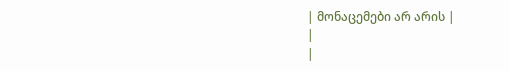| მონაცემები არ არის |
|
|